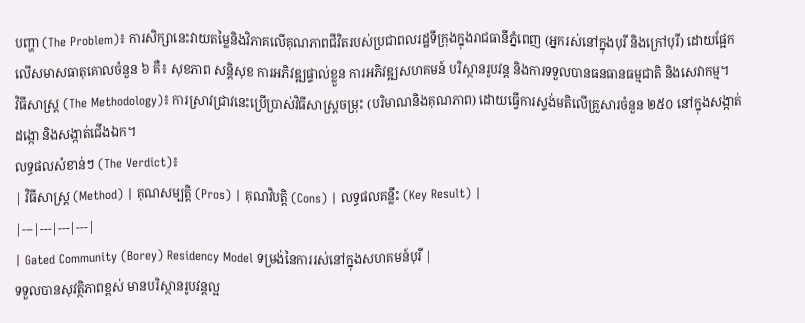បញ្ហា (The Problem)៖ ការសិក្សានេះវាយតម្លៃនិងវិភាគលើគុណភាពជីវិតរបស់ប្រជាពលរដ្ឋទីក្រុងក្នុងរាជធានីភ្នំពេញ (អ្នករស់នៅក្នុងបុរី និងក្រៅបុរី) ដោយផ្អែកលើសមាសធាតុគោលចំនួន ៦ គឺ៖ សុខភាព សន្តិសុខ ការអភិវឌ្ឍផ្ទាល់ខ្លួន ការអភិវឌ្ឍសហគមន៍ បរិស្ថានរូបវន្ត និងការទទួលបានធនធានធម្មជាតិ និងសេវាកម្ម។
វិធីសាស្ត្រ (The Methodology)៖ ការស្រាវជ្រាវនេះប្រើប្រាស់វិធីសាស្ត្រចម្រុះ (បរិមាណនិងគុណភាព) ដោយធ្វើការស្ទង់មតិលើគ្រួសារចំនួន ២៥០ នៅក្នុងសង្កាត់ដង្កោ និងសង្កាត់ជើងឯក។
លទ្ធផលសំខាន់ៗ (The Verdict)៖
| វិធីសាស្ត្រ (Method) | គុណសម្បត្តិ (Pros) | គុណវិបត្តិ (Cons) | លទ្ធផលគន្លឹះ (Key Result) |
|---|---|---|---|
| Gated Community (Borey) Residency Model ទម្រង់នៃការរស់នៅក្នុងសហគមន៍បុរី |
ទទួលបានសុវត្ថិភាពខ្ពស់ មានបរិស្ថានរូបវន្តល្អ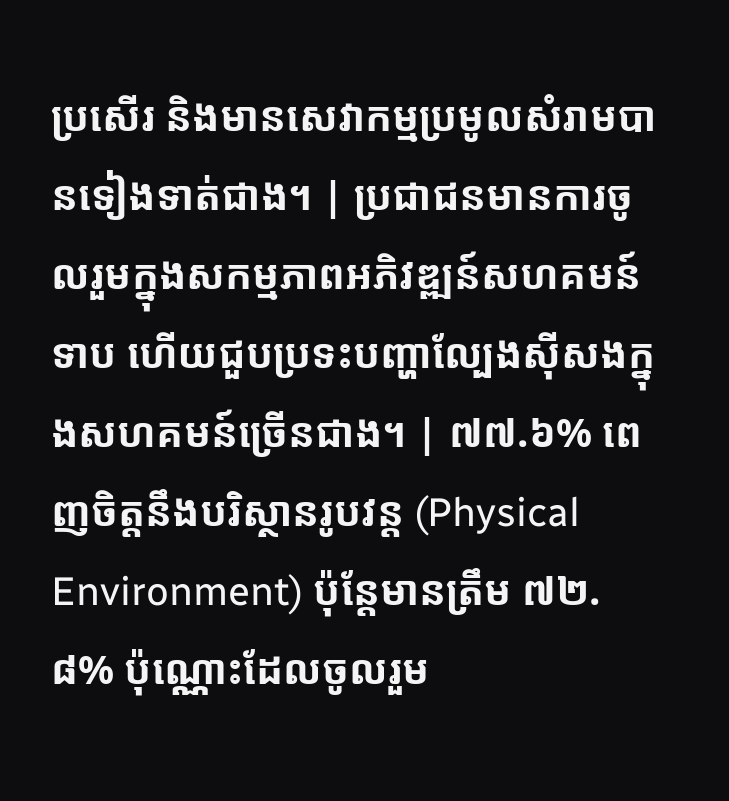ប្រសើរ និងមានសេវាកម្មប្រមូលសំរាមបានទៀងទាត់ជាង។ | ប្រជាជនមានការចូលរួមក្នុងសកម្មភាពអភិវឌ្ឍន៍សហគមន៍ទាប ហើយជួបប្រទះបញ្ហាល្បែងស៊ីសងក្នុងសហគមន៍ច្រើនជាង។ | ៧៧.៦% ពេញចិត្តនឹងបរិស្ថានរូបវន្ត (Physical Environment) ប៉ុន្តែមានត្រឹម ៧២.៨% ប៉ុណ្ណោះដែលចូលរួម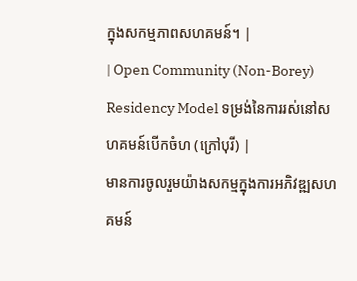ក្នុងសកម្មភាពសហគមន៍។ |
| Open Community (Non-Borey) Residency Model ទម្រង់នៃការរស់នៅសហគមន៍បើកចំហ (ក្រៅបុរី) |
មានការចូលរួមយ៉ាងសកម្មក្នុងការអភិវឌ្ឍសហគមន៍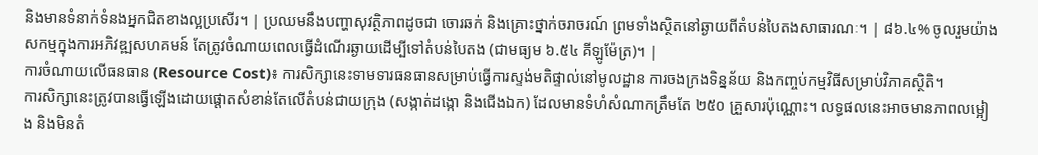និងមានទំនាក់ទំនងអ្នកជិតខាងល្អប្រសើរ។ | ប្រឈមនឹងបញ្ហាសុវត្ថិភាពដូចជា ចោរឆក់ និងគ្រោះថ្នាក់ចរាចរណ៍ ព្រមទាំងស្ថិតនៅឆ្ងាយពីតំបន់បៃតងសាធារណៈ។ | ៨៦.៤% ចូលរួមយ៉ាងសកម្មក្នុងការអភិវឌ្ឍសហគមន៍ តែត្រូវចំណាយពេលធ្វើដំណើរឆ្ងាយដើម្បីទៅតំបន់បៃតង (ជាមធ្យម ៦.៥៤ គីឡូម៉ែត្រ)។ |
ការចំណាយលើធនធាន (Resource Cost)៖ ការសិក្សានេះទាមទារធនធានសម្រាប់ធ្វើការស្ទង់មតិផ្ទាល់នៅមូលដ្ឋាន ការចងក្រងទិន្នន័យ និងកញ្ចប់កម្មវិធីសម្រាប់វិភាគស្ថិតិ។
ការសិក្សានេះត្រូវបានធ្វើឡើងដោយផ្តោតសំខាន់តែលើតំបន់ជាយក្រុង (សង្កាត់ដង្កោ និងជើងឯក) ដែលមានទំហំសំណាកត្រឹមតែ ២៥០ គ្រួសារប៉ុណ្ណោះ។ លទ្ធផលនេះអាចមានភាពលម្អៀង និងមិនតំ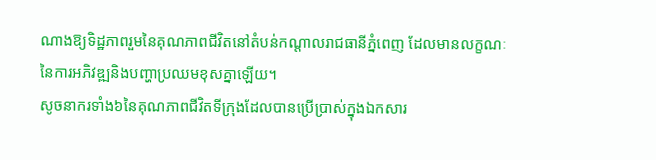ណាងឱ្យទិដ្ឋភាពរួមនៃគុណភាពជីវិតនៅតំបន់កណ្តាលរាជធានីភ្នំពេញ ដែលមានលក្ខណៈនៃការអភិវឌ្ឍនិងបញ្ហាប្រឈមខុសគ្នាឡើយ។
សូចនាករទាំង៦នៃគុណភាពជីវិតទីក្រុងដែលបានប្រើប្រាស់ក្នុងឯកសារ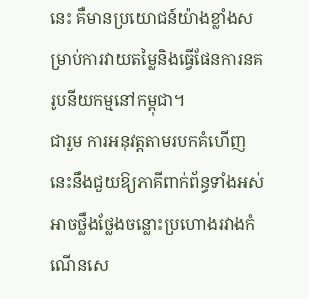នេះ គឺមានប្រយោជន៍យ៉ាងខ្លាំងសម្រាប់ការវាយតម្លៃនិងធ្វើផែនការនគរូបនីយកម្មនៅកម្ពុជា។
ជារួម ការអនុវត្តតាមរបកគំហើញនេះនឹងជួយឱ្យភាគីពាក់ព័ន្ធទាំងអស់អាចថ្លឹងថ្លែងចន្លោះប្រហោងរវាងកំណើនសេ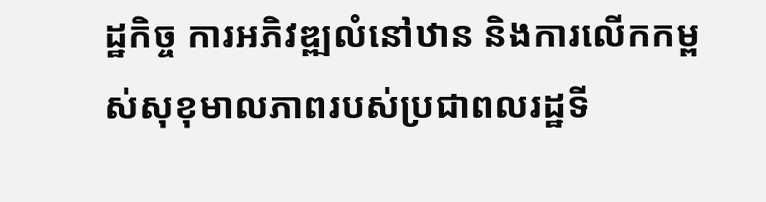ដ្ឋកិច្ច ការអភិវឌ្ឍលំនៅឋាន និងការលើកកម្ពស់សុខុមាលភាពរបស់ប្រជាពលរដ្ឋទី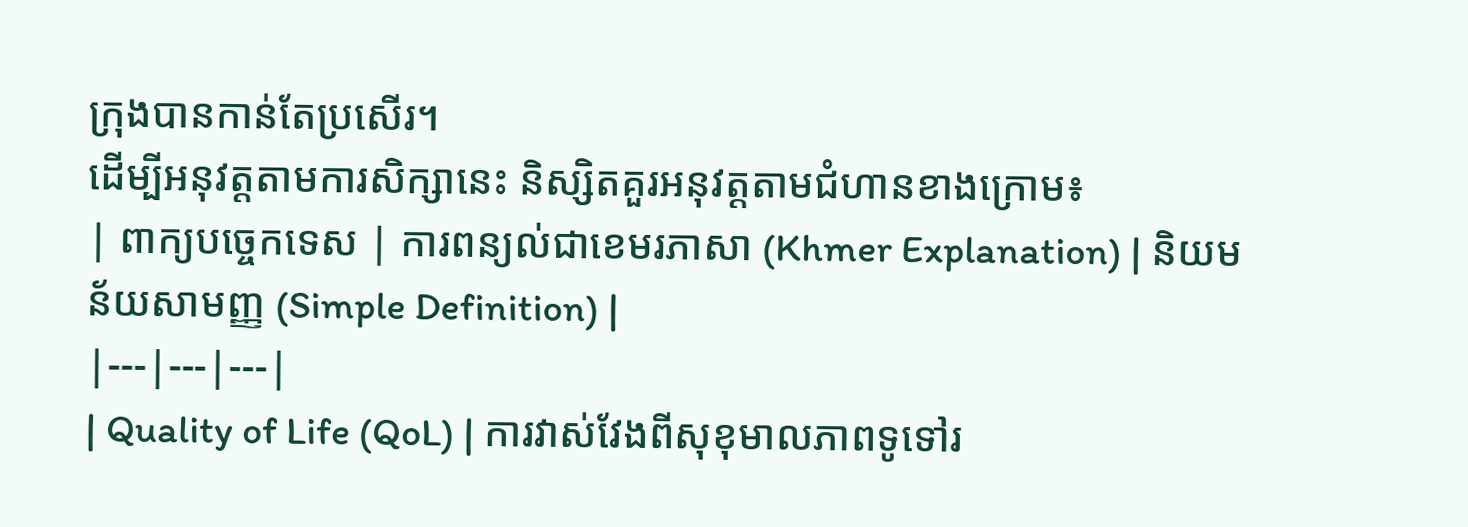ក្រុងបានកាន់តែប្រសើរ។
ដើម្បីអនុវត្តតាមការសិក្សានេះ និស្សិតគួរអនុវត្តតាមជំហានខាងក្រោម៖
| ពាក្យបច្ចេកទេស | ការពន្យល់ជាខេមរភាសា (Khmer Explanation) | និយមន័យសាមញ្ញ (Simple Definition) |
|---|---|---|
| Quality of Life (QoL) | ការវាស់វែងពីសុខុមាលភាពទូទៅរ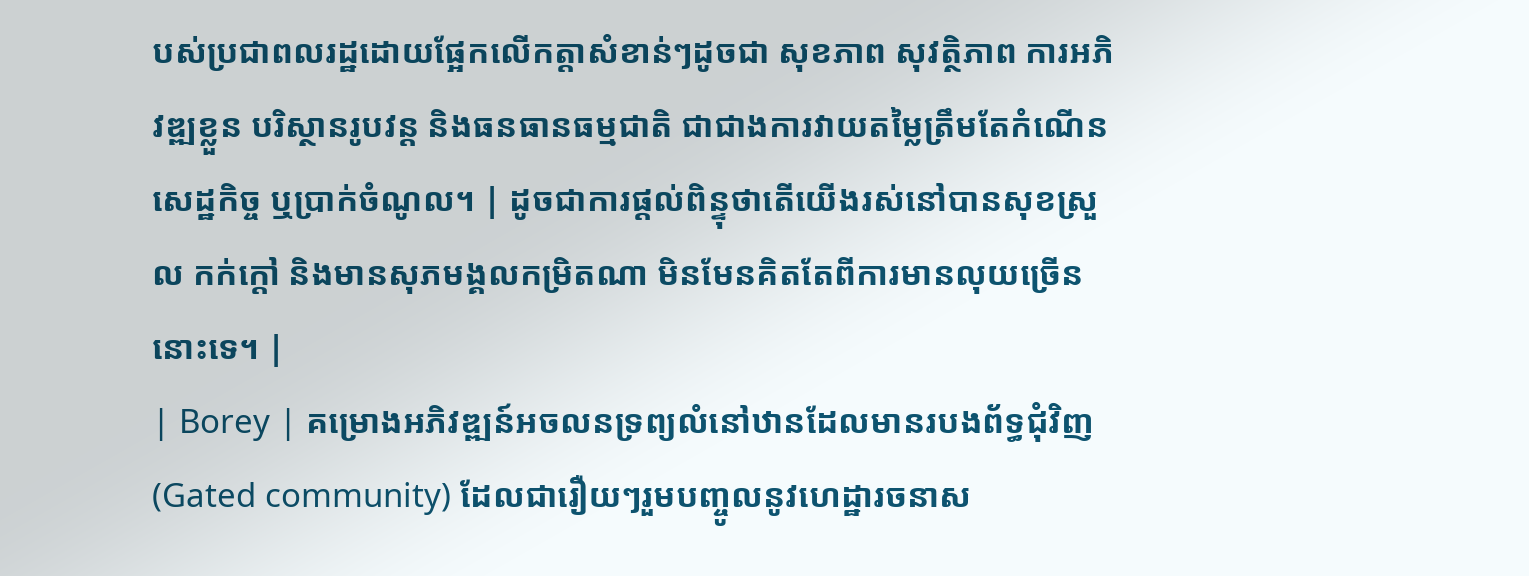បស់ប្រជាពលរដ្ឋដោយផ្អែកលើកត្តាសំខាន់ៗដូចជា សុខភាព សុវត្ថិភាព ការអភិវឌ្ឍខ្លួន បរិស្ថានរូបវន្ត និងធនធានធម្មជាតិ ជាជាងការវាយតម្លៃត្រឹមតែកំណើនសេដ្ឋកិច្ច ឬប្រាក់ចំណូល។ | ដូចជាការផ្តល់ពិន្ទុថាតើយើងរស់នៅបានសុខស្រួល កក់ក្តៅ និងមានសុភមង្គលកម្រិតណា មិនមែនគិតតែពីការមានលុយច្រើននោះទេ។ |
| Borey | គម្រោងអភិវឌ្ឍន៍អចលនទ្រព្យលំនៅឋានដែលមានរបងព័ទ្ធជុំវិញ (Gated community) ដែលជារឿយៗរួមបញ្ចូលនូវហេដ្ឋារចនាស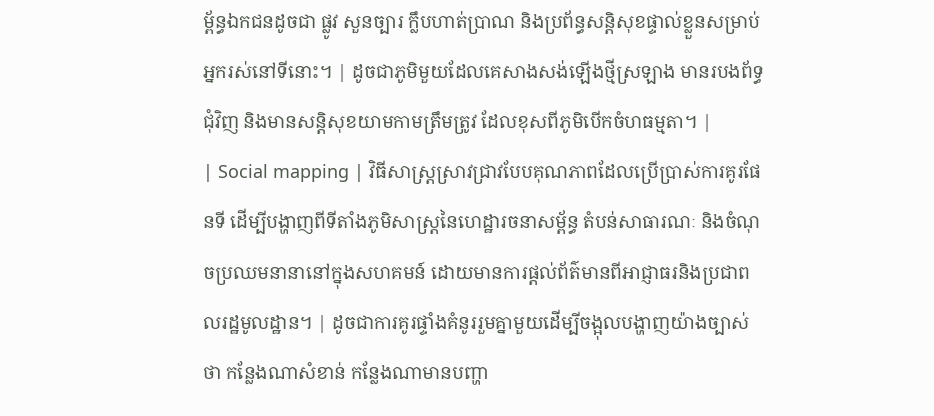ម្ព័ន្ធឯកជនដូចជា ផ្លូវ សួនច្បារ ក្លឹបហាត់ប្រាណ និងប្រព័ន្ធសន្តិសុខផ្ទាល់ខ្លួនសម្រាប់អ្នករស់នៅទីនោះ។ | ដូចជាភូមិមួយដែលគេសាងសង់ឡើងថ្មីស្រឡាង មានរបងព័ទ្ធជុំវិញ និងមានសន្តិសុខយាមកាមត្រឹមត្រូវ ដែលខុសពីភូមិបើកចំហធម្មតា។ |
| Social mapping | វិធីសាស្ត្រស្រាវជ្រាវបែបគុណភាពដែលប្រើប្រាស់ការគូរផែនទី ដើម្បីបង្ហាញពីទីតាំងភូមិសាស្ត្រនៃហេដ្ឋារចនាសម្ព័ន្ធ តំបន់សាធារណៈ និងចំណុចប្រឈមនានានៅក្នុងសហគមន៍ ដោយមានការផ្តល់ព័ត៌មានពីអាជ្ញាធរនិងប្រជាពលរដ្ឋមូលដ្ឋាន។ | ដូចជាការគូរផ្ទាំងគំនូររួមគ្នាមួយដើម្បីចង្អុលបង្ហាញយ៉ាងច្បាស់ថា កន្លែងណាសំខាន់ កន្លែងណាមានបញ្ហា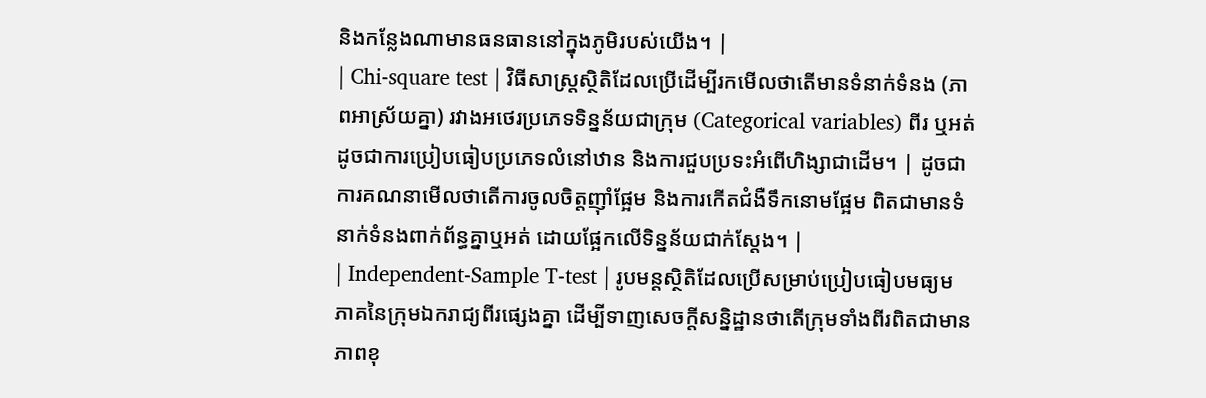និងកន្លែងណាមានធនធាននៅក្នុងភូមិរបស់យើង។ |
| Chi-square test | វិធីសាស្ត្រស្ថិតិដែលប្រើដើម្បីរកមើលថាតើមានទំនាក់ទំនង (ភាពអាស្រ័យគ្នា) រវាងអថេរប្រភេទទិន្នន័យជាក្រុម (Categorical variables) ពីរ ឬអត់ ដូចជាការប្រៀបធៀបប្រភេទលំនៅឋាន និងការជួបប្រទះអំពើហិង្សាជាដើម។ | ដូចជាការគណនាមើលថាតើការចូលចិត្តញ៉ាំផ្អែម និងការកើតជំងឺទឹកនោមផ្អែម ពិតជាមានទំនាក់ទំនងពាក់ព័ន្ធគ្នាឬអត់ ដោយផ្អែកលើទិន្នន័យជាក់ស្តែង។ |
| Independent-Sample T-test | រូបមន្តស្ថិតិដែលប្រើសម្រាប់ប្រៀបធៀបមធ្យមភាគនៃក្រុមឯករាជ្យពីរផ្សេងគ្នា ដើម្បីទាញសេចក្តីសន្និដ្ឋានថាតើក្រុមទាំងពីរពិតជាមានភាពខុ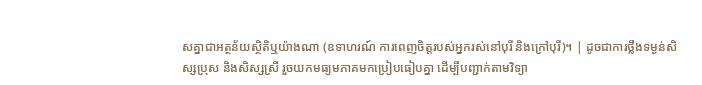សគ្នាជាអត្ថន័យស្ថិតិឬយ៉ាងណា (ឧទាហរណ៍ ការពេញចិត្តរបស់អ្នករស់នៅបុរី និងក្រៅបុរី)។ | ដូចជាការថ្លឹងទម្ងន់សិស្សប្រុស និងសិស្សស្រី រួចយកមធ្យមភាគមកប្រៀបធៀបគ្នា ដើម្បីបញ្ជាក់តាមវិទ្យា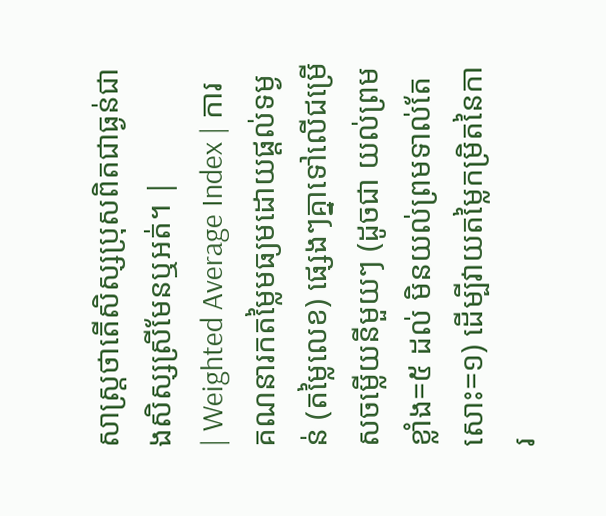សាស្ត្រថាតើសិស្សប្រុសពិតជាធ្ងន់ជាងសិស្សស្រីមែនឬអត់។ |
| Weighted Average Index | ការគណនារកតម្លៃមធ្យមដោយផ្តល់ទម្ងន់ (តម្លៃលេខ) ផ្សេងៗគ្នាទៅលើជម្រើសចម្លើយនីមួយៗ (ដូចជា យល់ព្រមខ្លាំង=៥ ដល់ មិនយល់ព្រមទាល់តែសោះ=១) ដើម្បីវាយតម្លៃកម្រិតនៃការ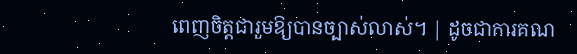ពេញចិត្តជារួមឱ្យបានច្បាស់លាស់។ | ដូចជាការគណ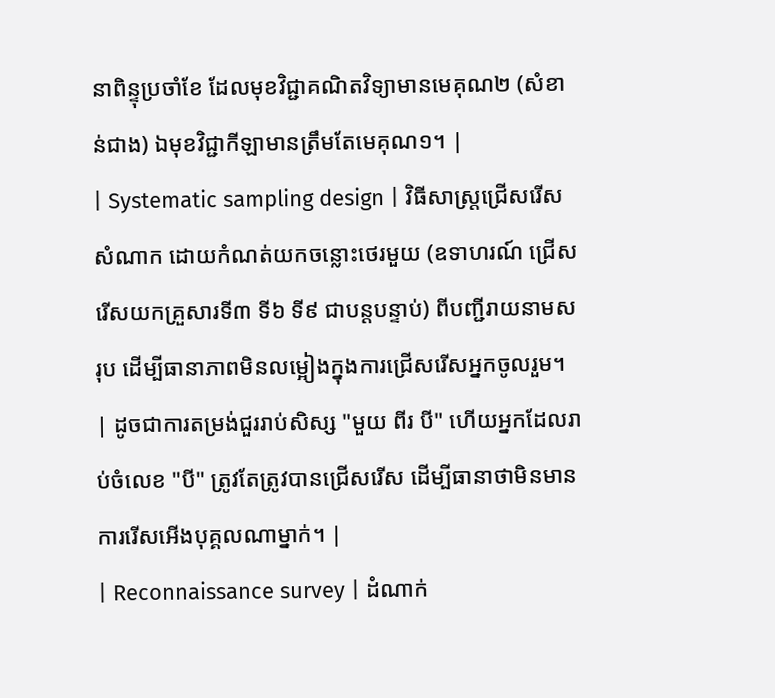នាពិន្ទុប្រចាំខែ ដែលមុខវិជ្ជាគណិតវិទ្យាមានមេគុណ២ (សំខាន់ជាង) ឯមុខវិជ្ជាកីឡាមានត្រឹមតែមេគុណ១។ |
| Systematic sampling design | វិធីសាស្ត្រជ្រើសរើសសំណាក ដោយកំណត់យកចន្លោះថេរមួយ (ឧទាហរណ៍ ជ្រើសរើសយកគ្រួសារទី៣ ទី៦ ទី៩ ជាបន្តបន្ទាប់) ពីបញ្ជីរាយនាមសរុប ដើម្បីធានាភាពមិនលម្អៀងក្នុងការជ្រើសរើសអ្នកចូលរួម។ | ដូចជាការតម្រង់ជួររាប់សិស្ស "មួយ ពីរ បី" ហើយអ្នកដែលរាប់ចំលេខ "បី" ត្រូវតែត្រូវបានជ្រើសរើស ដើម្បីធានាថាមិនមានការរើសអើងបុគ្គលណាម្នាក់។ |
| Reconnaissance survey | ដំណាក់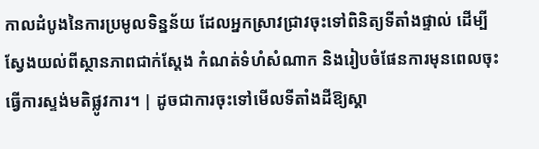កាលដំបូងនៃការប្រមូលទិន្នន័យ ដែលអ្នកស្រាវជ្រាវចុះទៅពិនិត្យទីតាំងផ្ទាល់ ដើម្បីស្វែងយល់ពីស្ថានភាពជាក់ស្តែង កំណត់ទំហំសំណាក និងរៀបចំផែនការមុនពេលចុះធ្វើការស្ទង់មតិផ្លូវការ។ | ដូចជាការចុះទៅមើលទីតាំងដីឱ្យស្គា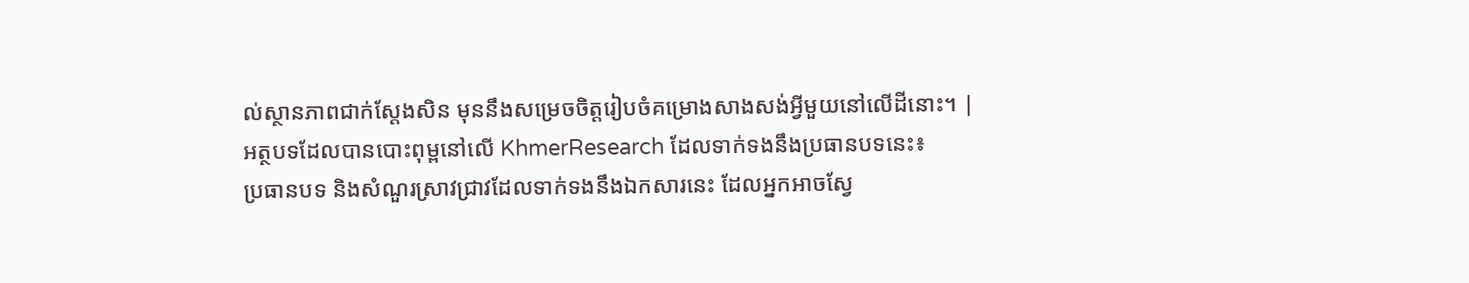ល់ស្ថានភាពជាក់ស្តែងសិន មុននឹងសម្រេចចិត្តរៀបចំគម្រោងសាងសង់អ្វីមួយនៅលើដីនោះ។ |
អត្ថបទដែលបានបោះពុម្ពនៅលើ KhmerResearch ដែលទាក់ទងនឹងប្រធានបទនេះ៖
ប្រធានបទ និងសំណួរស្រាវជ្រាវដែលទាក់ទងនឹងឯកសារនេះ ដែលអ្នកអាចស្វែ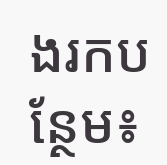ងរកបន្ថែម៖